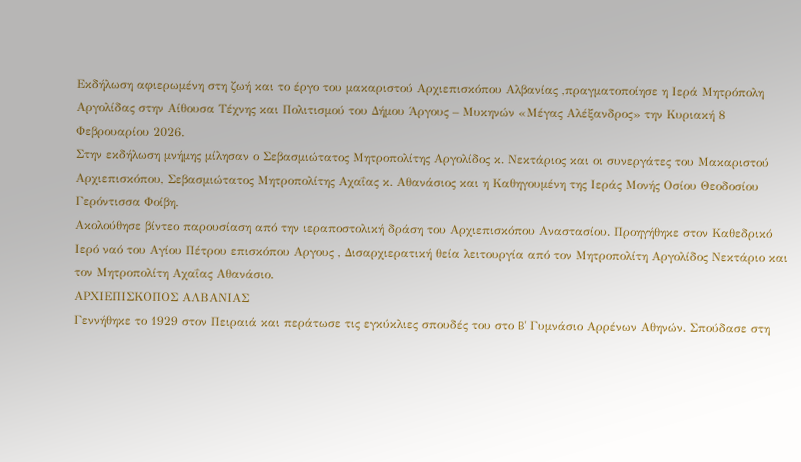Εκδήλωση αφιερωμένη στη ζωή και το έργο του μακαριστού Αρχιεπισκόπου Αλβανίας ,πραγματοποίησε η Ιερά Μητρόπολη Αργολίδας στην Αίθουσα Τέχνης και Πολιτισμού του Δήμου Άργους – Μυκηνών «Μέγας Αλέξανδρος» την Κυριακή 8 Φεβρουαρίου 2026.
Στην εκδήλωση μνήμης μίλησαν ο Σεβασμιώτατος Μητροπολίτης Αργολίδος κ. Νεκτάριος και οι συνεργάτες του Μακαριστού Αρχιεπισκόπου, Σεβασμιώτατος Μητροπολίτης Αχαΐας κ. Αθανάσιος και η Καθηγουμένη της Ιεράς Μονής Οσίου Θεοδοσίου Γερόντισσα Φοίβη.
Ακολούθησε βίντεο παρουσίαση από την ιεραποστολική δράση του Αρχιεπισκόπου Αναστασίου. Προηγήθηκε στον Καθεδρικό Ιερό ναό του Αγίου Πέτρου επισκόπου Αργους , Δισαρχιερατική θεία λειτουργία από τον Μητροπολίτη Αργολίδος Νεκτάριο και τον Μητροπολίτη Αχαΐας Αθανάσιο.
ΑΡΧΙΕΠΙΣΚΟΠΟΣ ΑΛΒΑΝΙΑΣ
Γεννήθηκε το 1929 στον Πειραιά και περάτωσε τις εγκύκλιες σπουδές του στο B' Γυμνάσιο Αρρένων Αθηνών. Σπούδασε στη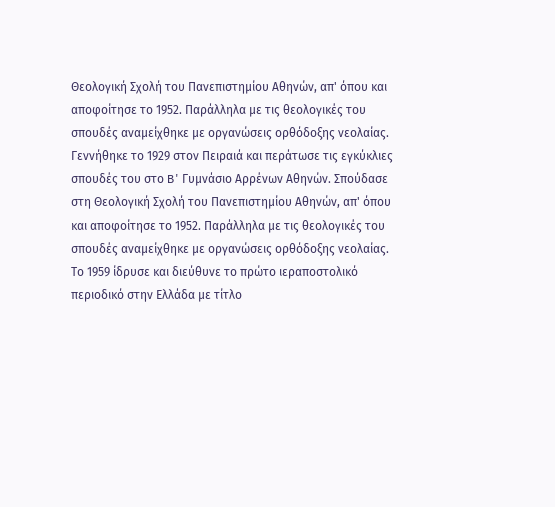Θεολογική Σχολή του Πανεπιστημίου Αθηνών, απ' όπου και αποφοίτησε το 1952. Παράλληλα με τις θεολογικές του σπουδές αναμείχθηκε με οργανώσεις ορθόδοξης νεολαίας.
Γεννήθηκε το 1929 στον Πειραιά και περάτωσε τις εγκύκλιες σπουδές του στο B' Γυμνάσιο Αρρένων Αθηνών. Σπούδασε στη Θεολογική Σχολή του Πανεπιστημίου Αθηνών, απ' όπου και αποφοίτησε το 1952. Παράλληλα με τις θεολογικές του σπουδές αναμείχθηκε με οργανώσεις ορθόδοξης νεολαίας.
Το 1959 ίδρυσε και διεύθυνε το πρώτο ιεραποστολικό περιοδικό στην Ελλάδα με τίτλο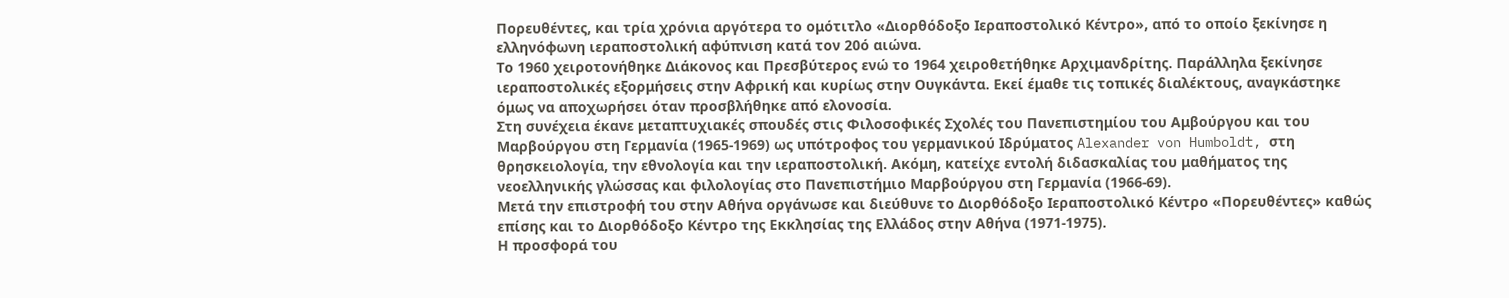Πορευθέντες, και τρία χρόνια αργότερα το ομότιτλο «Διορθόδοξο Ιεραποστολικό Κέντρο», από το οποίο ξεκίνησε η ελληνόφωνη ιεραποστολική αφύπνιση κατά τον 20ό αιώνα.
Το 1960 χειροτονήθηκε Διάκονος και Πρεσβύτερος ενώ το 1964 χειροθετήθηκε Αρχιμανδρίτης. Παράλληλα ξεκίνησε ιεραποστολικές εξορμήσεις στην Αφρική και κυρίως στην Ουγκάντα. Εκεί έμαθε τις τοπικές διαλέκτους, αναγκάστηκε όμως να αποχωρήσει όταν προσβλήθηκε από ελονοσία.
Στη συνέχεια έκανε μεταπτυχιακές σπουδές στις Φιλοσοφικές Σχολές του Πανεπιστημίου του Αμβούργου και του Μαρβούργου στη Γερμανία (1965-1969) ως υπότροφος του γερμανικού Ιδρύματος Alexander von Humboldt, στη θρησκειολογία, την εθνολογία και την ιεραποστολική. Ακόμη, κατείχε εντολή διδασκαλίας του μαθήματος της νεοελληνικής γλώσσας και φιλολογίας στο Πανεπιστήμιο Μαρβούργου στη Γερμανία (1966-69).
Μετά την επιστροφή του στην Αθήνα οργάνωσε και διεύθυνε το Διορθόδοξο Ιεραποστολικό Κέντρο «Πορευθέντες» καθώς επίσης και το Διορθόδοξο Κέντρο της Εκκλησίας της Ελλάδος στην Αθήνα (1971-1975).
Η προσφορά του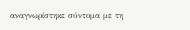αναγνωρίστηκε σύντομα με τη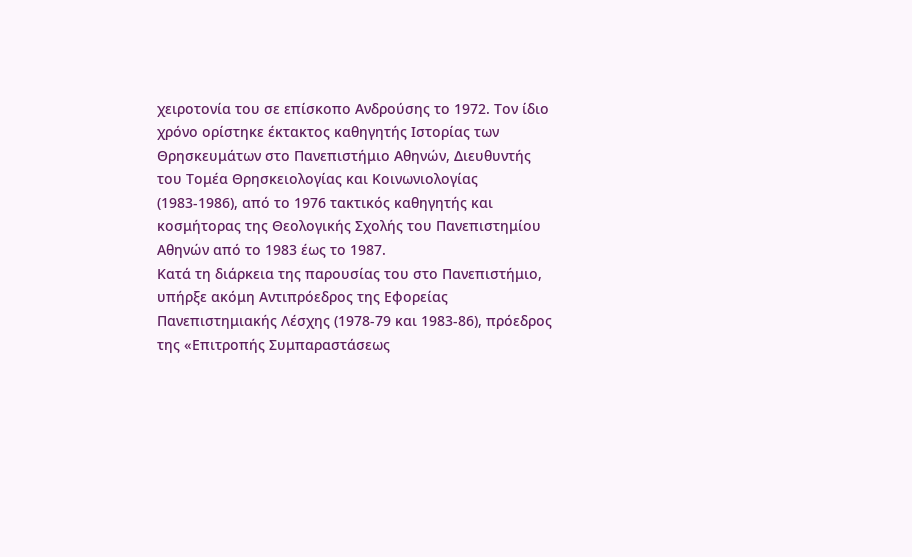χειροτονία του σε επίσκοπο Ανδρούσης το 1972. Τον ίδιο χρόνο ορίστηκε έκτακτος καθηγητής Ιστορίας των Θρησκευμάτων στο Πανεπιστήμιο Αθηνών, Διευθυντής του Τομέα Θρησκειολογίας και Κοινωνιολογίας (1983-1986), από το 1976 τακτικός καθηγητής και κοσμήτορας της Θεολογικής Σχολής του Πανεπιστημίου Αθηνών από το 1983 έως το 1987.
Κατά τη διάρκεια της παρουσίας του στο Πανεπιστήμιο, υπήρξε ακόμη Αντιπρόεδρος της Εφορείας Πανεπιστημιακής Λέσχης (1978-79 και 1983-86), πρόεδρος της «Επιτροπής Συμπαραστάσεως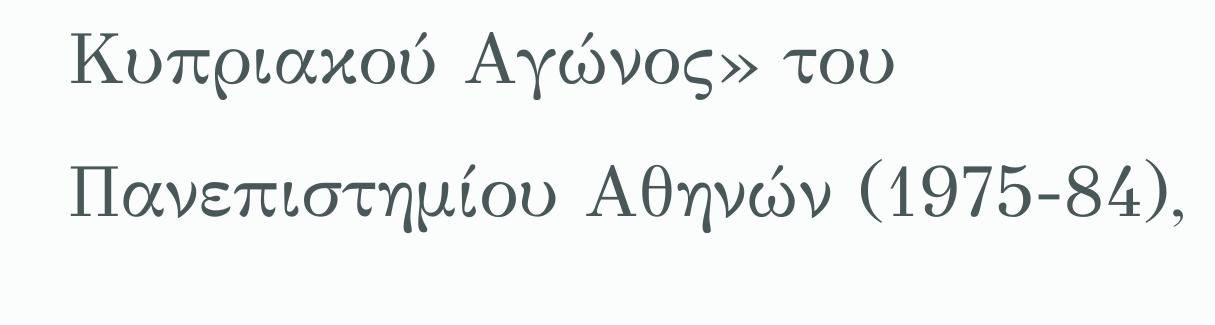Κυπριακού Αγώνος» του Πανεπιστημίου Αθηνών (1975-84),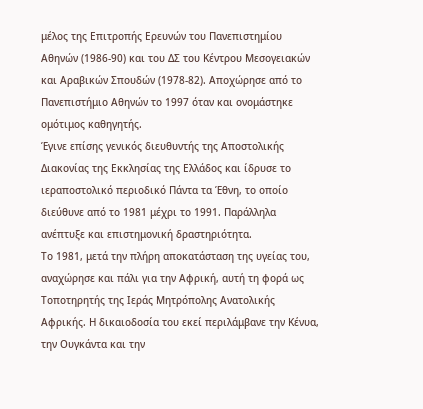μέλος της Επιτροπής Ερευνών του Πανεπιστημίου Αθηνών (1986-90) και του ΔΣ του Kέντρου Μεσογειακών και Αραβικών Σπουδών (1978-82). Αποχώρησε από το Πανεπιστήμιο Αθηνών το 1997 όταν και ονομάστηκε ομότιμος καθηγητής.
Έγινε επίσης γενικός διευθυντής της Αποστολικής Διακονίας της Εκκλησίας της Ελλάδος και ίδρυσε το ιεραποστολικό περιοδικό Πάντα τα Έθνη, το οποίο διεύθυνε από το 1981 μέχρι το 1991. Παράλληλα ανέπτυξε και επιστημονική δραστηριότητα.
Το 1981, μετά την πλήρη αποκατάσταση της υγείας του, αναχώρησε και πάλι για την Αφρική, αυτή τη φορά ως Τοποτηρητής της Ιεράς Μητρόπολης Ανατολικής Αφρικής. Η δικαιοδοσία του εκεί περιλάμβανε την Κένυα, την Ουγκάντα και την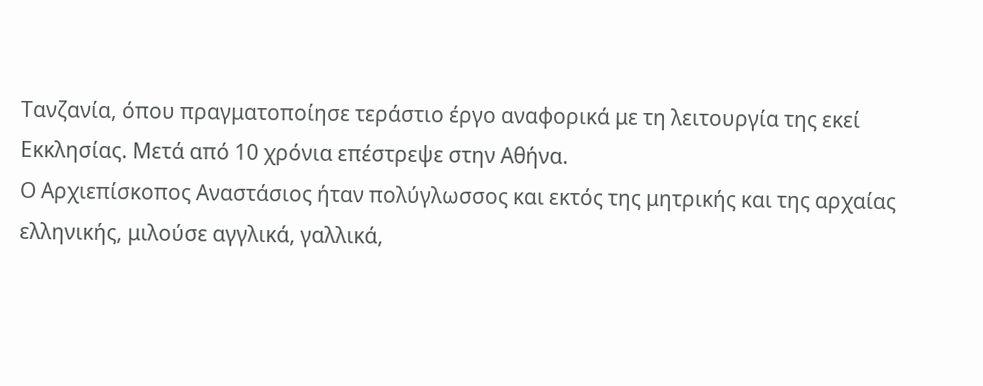Τανζανία, όπου πραγματοποίησε τεράστιο έργο αναφορικά με τη λειτουργία της εκεί Εκκλησίας. Μετά από 10 χρόνια επέστρεψε στην Αθήνα.
Ο Αρχιεπίσκοπος Αναστάσιος ήταν πολύγλωσσος και εκτός της μητρικής και της αρχαίας ελληνικής, μιλούσε αγγλικά, γαλλικά,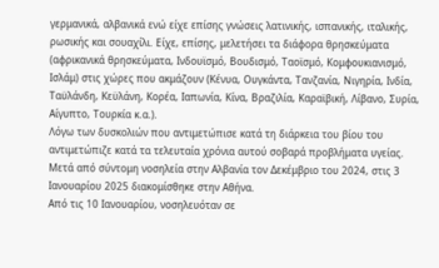γερμανικά, αλβανικά ενώ είχε επίσης γνώσεις λατινικής, ισπανικής, ιταλικής, ρωσικής και σουαχίλι. Είχε, επίσης, μελετήσει τα διάφορα θρησκεύματα (αφρικανικά θρησκεύματα, Ινδουϊσμό, Βουδισμό, Ταοϊσμό, Κομφουκιανισμό, Ισλάμ) στις χώρες που ακμάζουν (Κένυα, Ουγκάντα, Τανζανία, Νιγηρία, Ινδία, Ταϋλάνδη, Κεϋλάνη, Κορέα, Ιαπωνία, Κίνα, Βραζιλία, Καραϊβική, Λίβανο, Συρία, Αίγυπτο, Τουρκία κ.α.).
Λόγω των δυσκολιών που αντιμετώπισε κατά τη διάρκεια του βίου του αντιμετώπιζε κατά τα τελευταία χρόνια αυτού σοβαρά προβλήματα υγείας. Μετά από σύντομη νοσηλεία στην Αλβανία τον Δεκέμβριο του 2024, στις 3 Ιανουαρίου 2025 διακομίσθηκε στην Αθήνα.
Από τις 10 Ιανουαρίου, νοσηλευόταν σε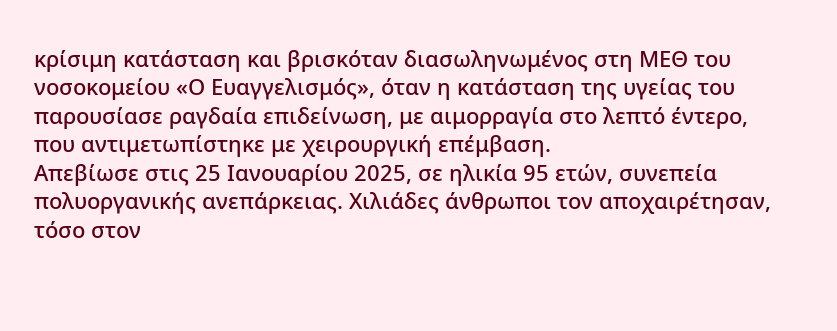κρίσιμη κατάσταση και βρισκόταν διασωληνωμένος στη ΜΕΘ του νοσοκομείου «Ο Ευαγγελισμός», όταν η κατάσταση της υγείας του παρουσίασε ραγδαία επιδείνωση, με αιμορραγία στο λεπτό έντερο, που αντιμετωπίστηκε με χειρουργική επέμβαση.
Απεβίωσε στις 25 Ιανουαρίου 2025, σε ηλικία 95 ετών, συνεπεία πολυοργανικής ανεπάρκειας. Χιλιάδες άνθρωποι τον αποχαιρέτησαν, τόσο στον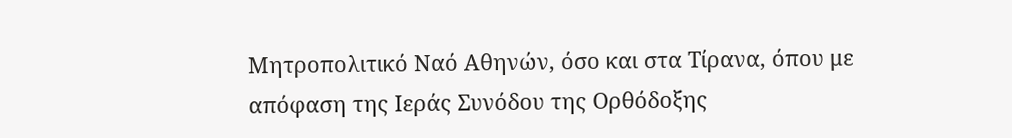Μητροπολιτικό Ναό Αθηνών, όσο και στα Τίρανα, όπου με απόφαση της Ιεράς Συνόδου της Ορθόδοξης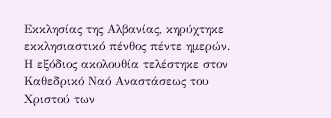Εκκλησίας της Αλβανίας, κηρύχτηκε εκκλησιαστικό πένθος πέντε ημερών.
Η εξόδιος ακολουθία τελέστηκε στον Καθεδρικό Ναό Αναστάσεως του Χριστού των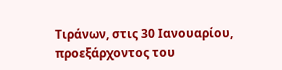Τιράνων, στις 30 Ιανουαρίου, προεξάρχοντος του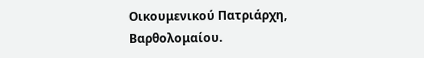Οικουμενικού Πατριάρχη, Βαρθολομαίου.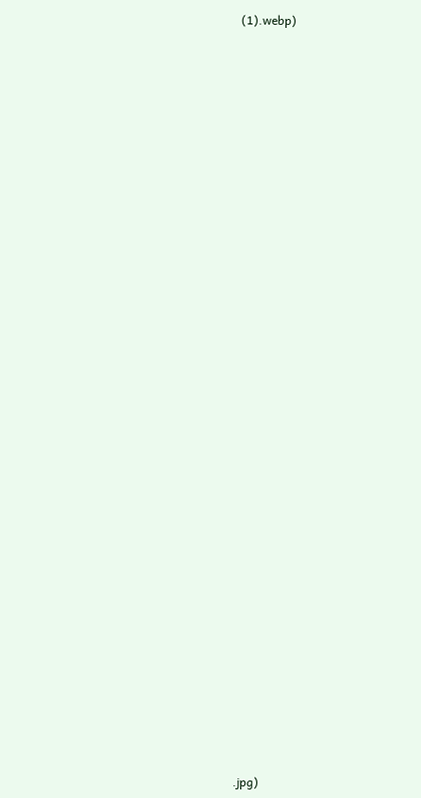(1).webp)








































.jpg)